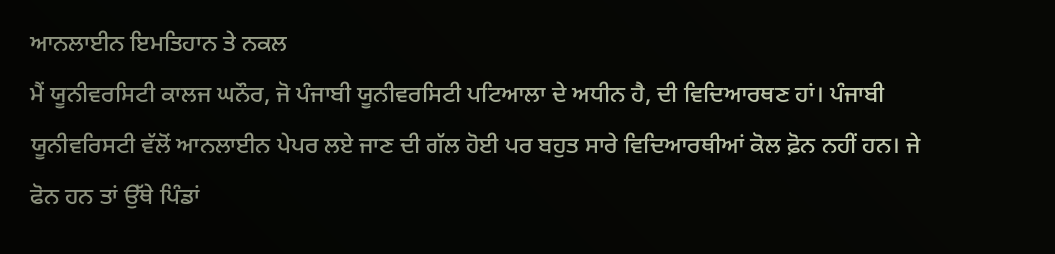ਆਨਲਾਈਨ ਇਮਤਿਹਾਨ ਤੇ ਨਕਲ
ਮੈਂ ਯੂਨੀਵਰਸਿਟੀ ਕਾਲਜ ਘਨੌਰ, ਜੋ ਪੰਜਾਬੀ ਯੂਨੀਵਰਸਿਟੀ ਪਟਿਆਲਾ ਦੇ ਅਧੀਨ ਹੈ, ਦੀ ਵਿਦਿਆਰਥਣ ਹਾਂ। ਪੰਜਾਬੀ ਯੂਨੀਵਰਿਸਟੀ ਵੱਲੋਂ ਆਨਲਾਈਨ ਪੇਪਰ ਲਏ ਜਾਣ ਦੀ ਗੱਲ ਹੋਈ ਪਰ ਬਹੁਤ ਸਾਰੇ ਵਿਦਿਆਰਥੀਆਂ ਕੋਲ ਫ਼ੋਨ ਨਹੀਂ ਹਨ। ਜੇ ਫੋਨ ਹਨ ਤਾਂ ਉੱਥੇ ਪਿੰਡਾਂ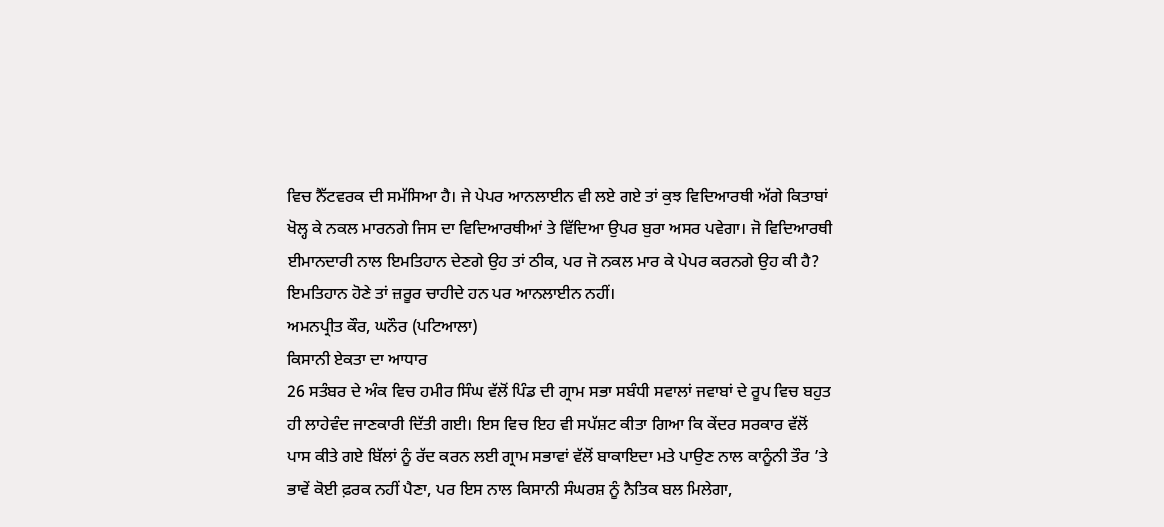ਵਿਚ ਨੈੱਟਵਰਕ ਦੀ ਸਮੱਸਿਆ ਹੈ। ਜੇ ਪੇਪਰ ਆਨਲਾਈਨ ਵੀ ਲਏ ਗਏ ਤਾਂ ਕੁਝ ਵਿਦਿਆਰਥੀ ਅੱਗੇ ਕਿਤਾਬਾਂ ਖੋਲ੍ਹ ਕੇ ਨਕਲ ਮਾਰਨਗੇ ਜਿਸ ਦਾ ਵਿਦਿਆਰਥੀਆਂ ਤੇ ਵਿੱਦਿਆ ਉਪਰ ਬੁਰਾ ਅਸਰ ਪਵੇਗਾ। ਜੋ ਵਿਦਿਆਰਥੀ ਈਮਾਨਦਾਰੀ ਨਾਲ ਇਮਤਿਹਾਨ ਦੇਣਗੇ ਉਹ ਤਾਂ ਠੀਕ, ਪਰ ਜੋ ਨਕਲ ਮਾਰ ਕੇ ਪੇਪਰ ਕਰਨਗੇ ਉਹ ਕੀ ਹੈ? ਇਮਤਿਹਾਨ ਹੋਣੇ ਤਾਂ ਜ਼ਰੂਰ ਚਾਹੀਦੇ ਹਨ ਪਰ ਆਨਲਾਈਨ ਨਹੀਂ।
ਅਮਨਪ੍ਰੀਤ ਕੌਰ, ਘਨੌਰ (ਪਟਿਆਲਾ)
ਕਿਸਾਨੀ ਏਕਤਾ ਦਾ ਆਧਾਰ
26 ਸਤੰਬਰ ਦੇ ਅੰਕ ਵਿਚ ਹਮੀਰ ਸਿੰਘ ਵੱਲੋਂ ਪਿੰਡ ਦੀ ਗ੍ਰਾਮ ਸਭਾ ਸਬੰਧੀ ਸਵਾਲਾਂ ਜਵਾਬਾਂ ਦੇ ਰੂਪ ਵਿਚ ਬਹੁਤ ਹੀ ਲਾਹੇਵੰਦ ਜਾਣਕਾਰੀ ਦਿੱਤੀ ਗਈ। ਇਸ ਵਿਚ ਇਹ ਵੀ ਸਪੱਸ਼ਟ ਕੀਤਾ ਗਿਆ ਕਿ ਕੇਂਦਰ ਸਰਕਾਰ ਵੱਲੋਂ ਪਾਸ ਕੀਤੇ ਗਏ ਬਿੱਲਾਂ ਨੂੰ ਰੱਦ ਕਰਨ ਲਈ ਗ੍ਰਾਮ ਸਭਾਵਾਂ ਵੱਲੋਂ ਬਾਕਾਇਦਾ ਮਤੇ ਪਾਉਣ ਨਾਲ ਕਾਨੂੰਨੀ ਤੌਰ ’ਤੇ ਭਾਵੇਂ ਕੋਈ ਫ਼ਰਕ ਨਹੀਂ ਪੈਣਾ, ਪਰ ਇਸ ਨਾਲ ਕਿਸਾਨੀ ਸੰਘਰਸ਼ ਨੂੰ ਨੈਤਿਕ ਬਲ ਮਿਲੇਗਾ,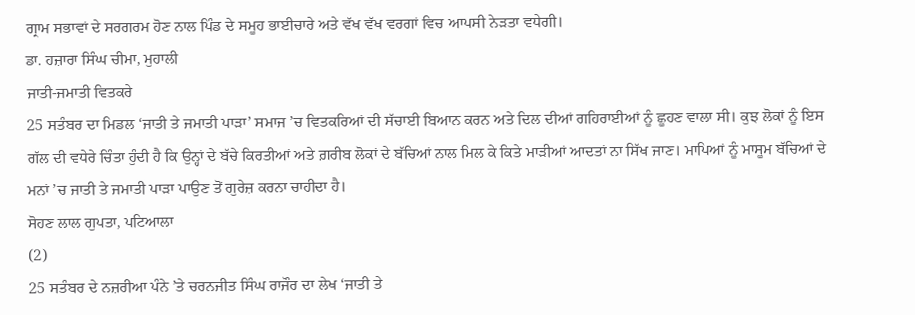ਗ੍ਰਾਮ ਸਭਾਵਾਂ ਦੇ ਸਰਗਰਮ ਹੋਣ ਨਾਲ ਪਿੰਡ ਦੇ ਸਮੂਹ ਭਾਈਚਾਰੇ ਅਤੇ ਵੱਖ ਵੱਖ ਵਰਗਾਂ ਵਿਚ ਆਪਸੀ ਨੇੜਤਾ ਵਧੇਗੀ।
ਡਾ. ਹਜ਼ਾਰਾ ਸਿੰਘ ਚੀਮਾ, ਮੁਹਾਲੀ
ਜਾਤੀ-ਜਮਾਤੀ ਵਿਤਕਰੇ
25 ਸਤੰਬਰ ਦਾ ਮਿਡਲ ‘ਜਾਤੀ ਤੇ ਜਮਾਤੀ ਪਾੜਾ’ ਸਮਾਜ ’ਚ ਵਿਤਕਰਿਆਂ ਦੀ ਸੱਚਾਈ ਬਿਆਨ ਕਰਨ ਅਤੇ ਦਿਲ ਦੀਆਂ ਗਹਿਰਾਈਆਂ ਨੂੰ ਛੂਹਣ ਵਾਲਾ ਸੀ। ਕੁਝ ਲੋਕਾਂ ਨੂੰ ਇਸ ਗੱਲ ਦੀ ਵਧੇਰੇ ਚਿੰਤਾ ਹੁੰਦੀ ਹੈ ਕਿ ਉਨ੍ਹਾਂ ਦੇ ਬੱਚੇ ਕਿਰਤੀਆਂ ਅਤੇ ਗ਼ਰੀਬ ਲੋਕਾਂ ਦੇ ਬੱਚਿਆਂ ਨਾਲ ਮਿਲ ਕੇ ਕਿਤੇ ਮਾੜੀਆਂ ਆਦਤਾਂ ਨਾ ਸਿੱਖ ਜਾਣ। ਮਾਪਿਆਂ ਨੂੰ ਮਾਸੂਮ ਬੱਚਿਆਂ ਦੇ ਮਨਾਂ ’ਚ ਜਾਤੀ ਤੇ ਜਮਾਤੀ ਪਾੜਾ ਪਾਉਣ ਤੋਂ ਗੁਰੇਜ਼ ਕਰਨਾ ਚਾਹੀਦਾ ਹੈ।
ਸੋਹਣ ਲਾਲ ਗੁਪਤਾ, ਪਟਿਆਲਾ
(2)
25 ਸਤੰਬਰ ਦੇ ਨਜ਼ਰੀਆ ਪੰਨੇ ’ਤੇ ਚਰਨਜੀਤ ਸਿੰਘ ਰਾਜੌਰ ਦਾ ਲੇਖ ‘ਜਾਤੀ ਤੇ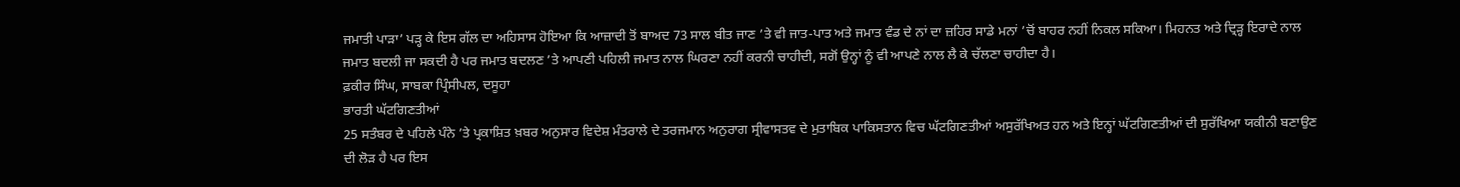ਜਮਾਤੀ ਪਾੜਾ’ ਪੜ੍ਹ ਕੇ ਇਸ ਗੱਲ ਦਾ ਅਹਿਸਾਸ ਹੋਇਆ ਕਿ ਆਜ਼ਾਦੀ ਤੋਂ ਬਾਅਦ 73 ਸਾਲ ਬੀਤ ਜਾਣ ’ਤੇ ਵੀ ਜਾਤ-ਪਾਤ ਅਤੇ ਜਮਾਤ ਵੰਡ ਦੇ ਨਾਂ ਦਾ ਜ਼ਹਿਰ ਸਾਡੇ ਮਨਾਂ ’ਚੋਂ ਬਾਹਰ ਨਹੀਂ ਨਿਕਲ ਸਕਿਆ। ਮਿਹਨਤ ਅਤੇ ਦ੍ਰਿੜ੍ਹ ਇਰਾਦੇ ਨਾਲ ਜਮਾਤ ਬਦਲੀ ਜਾ ਸਕਦੀ ਹੈ ਪਰ ਜਮਾਤ ਬਦਲਣ ’ਤੇ ਆਪਣੀ ਪਹਿਲੀ ਜਮਾਤ ਨਾਲ ਘਿਰਣਾ ਨਹੀਂ ਕਰਨੀ ਚਾਹੀਦੀ, ਸਗੋਂ ਉਨ੍ਹਾਂ ਨੂੰ ਵੀ ਆਪਣੇ ਨਾਲ ਲੈ ਕੇ ਚੱਲਣਾ ਚਾਹੀਦਾ ਹੈ।
ਫ਼ਕੀਰ ਸਿੰਘ, ਸਾਬਕਾ ਪ੍ਰਿੰਸੀਪਲ, ਦਸੂਹਾ
ਭਾਰਤੀ ਘੱਟਗਿਣਤੀਆਂ
25 ਸਤੰਬਰ ਦੇ ਪਹਿਲੇ ਪੰਨੇ ’ਤੇ ਪ੍ਰਕਾਸ਼ਿਤ ਖ਼ਬਰ ਅਨੁਸਾਰ ਵਿਦੇਸ਼ ਮੰਤਰਾਲੇ ਦੇ ਤਰਜਮਾਨ ਅਨੁਰਾਗ ਸ੍ਰੀਵਾਸਤਵ ਦੇ ਮੁਤਾਬਿਕ ਪਾਕਿਸਤਾਨ ਵਿਚ ਘੱਟਗਿਣਤੀਆਂ ਅਸੁਰੱਖਿਅਤ ਹਨ ਅਤੇ ਇਨ੍ਹਾਂ ਘੱਟਗਿਣਤੀਆਂ ਦੀ ਸੁਰੱਖਿਆ ਯਕੀਨੀ ਬਣਾਉਣ ਦੀ ਲੋੜ ਹੈ ਪਰ ਇਸ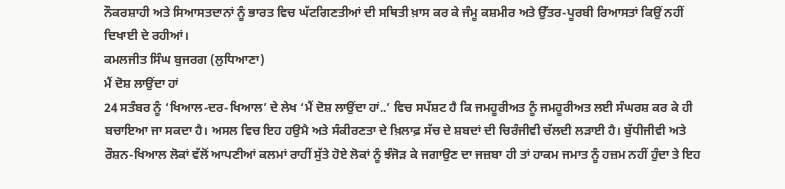ਨੌਕਰਸ਼ਾਹੀ ਅਤੇ ਸਿਆਸਤਦਾਨਾਂ ਨੂੰ ਭਾਰਤ ਵਿਚ ਘੱਟਗਿਣਤੀਆਂ ਦੀ ਸਥਿਤੀ ਖ਼ਾਸ ਕਰ ਕੇ ਜੰਮੂ ਕਸ਼ਮੀਰ ਅਤੇ ਉੱਤਰ-ਪੂਰਬੀ ਰਿਆਸਤਾਂ ਕਿਉਂ ਨਹੀਂ ਦਿਖਾਈ ਦੇ ਰਹੀਆਂ।
ਕਮਲਜੀਤ ਸਿੰਘ ਬੁਜਰਗ (ਲੁਧਿਆਣਾ)
ਮੈਂ ਦੋਸ਼ ਲਾਉਂਦਾ ਹਾਂ
24 ਸਤੰਬਰ ਨੂੰ ‘ਖਿਆਲ-ਦਰ-ਖਿਆਲ’ ਦੇ ਲੇਖ ‘ਮੈਂ ਦੋਸ਼ ਲਾਉਂਦਾ ਹਾਂ..’ ਵਿਚ ਸਪੱਸ਼ਟ ਹੈ ਕਿ ਜਮਹੂਰੀਅਤ ਨੂੰ ਜਮਹੂਰੀਅਤ ਲਈ ਸੰਘਰਸ਼ ਕਰ ਕੇ ਹੀ ਬਚਾਇਆ ਜਾ ਸਕਦਾ ਹੈ। ਅਸਲ ਵਿਚ ਇਹ ਹਉਮੈ ਅਤੇ ਸੰਕੀਰਣਤਾ ਦੇ ਖ਼ਿਲਾਫ਼ ਸੱਚ ਦੇ ਸ਼ਬਦਾਂ ਦੀ ਚਿਰੰਜੀਵੀ ਚੱਲਦੀ ਲੜਾਈ ਹੈ। ਬੁੱਧੀਜੀਵੀ ਅਤੇ ਰੌਸ਼ਨ-ਖਿਆਲ ਲੋਕਾਂ ਵੱਲੋਂ ਆਪਣੀਆਂ ਕਲਮਾਂ ਰਾਹੀਂ ਸੁੱਤੇ ਹੋਏ ਲੋਕਾਂ ਨੂੰ ਝੰਜੋੜ ਕੇ ਜਗਾਉਣ ਦਾ ਜਜ਼ਬਾ ਹੀ ਤਾਂ ਹਾਕਮ ਜਮਾਤ ਨੂੰ ਹਜ਼ਮ ਨਹੀਂ ਹੁੰਦਾ ਤੇ ਇਹ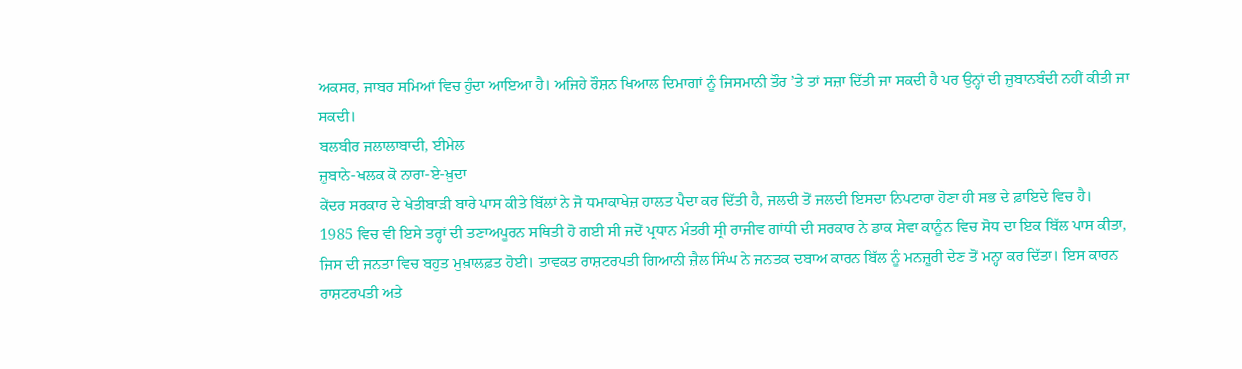ਅਕਸਰ, ਜਾਬਰ ਸਮਿਆਂ ਵਿਚ ਹੁੰਦਾ ਆਇਆ ਹੈ। ਅਜਿਹੇ ਰੌਸ਼ਨ ਖਿਆਲ ਦਿਮਾਗਾਂ ਨੂੰ ਜਿਸਮਾਨੀ ਤੌਰ ’ਤੇ ਤਾਂ ਸਜ਼ਾ ਦਿੱਤੀ ਜਾ ਸਕਦੀ ਹੈ ਪਰ ਉਨ੍ਹਾਂ ਦੀ ਜ਼ੁਬਾਨਬੰਦੀ ਨਹੀਂ ਕੀਤੀ ਜਾ ਸਕਦੀ।
ਬਲਬੀਰ ਜਲਾਲਾਬਾਦੀ, ਈਮੇਲ
ਜ਼ੁਬਾਨੇ-ਖਲਕ ਕੋ ਨਾਰਾ-ਏ-ਖ਼ੁਦਾ
ਕੇਂਦਰ ਸਰਕਾਰ ਦੇ ਖੇਤੀਬਾੜੀ ਬਾਰੇ ਪਾਸ ਕੀਤੇ ਬਿੱਲਾਂ ਨੇ ਜੋ ਧਮਾਕਾਖੇਜ਼ ਹਾਲਤ ਪੈਦਾ ਕਰ ਦਿੱਤੀ ਹੈ, ਜਲਦੀ ਤੋਂ ਜਲਦੀ ਇਸਦਾ ਨਿਪਟਾਰਾ ਹੋਣਾ ਹੀ ਸਭ ਦੇ ਫ਼ਾਇਦੇ ਵਿਚ ਹੈ।
1985 ਵਿਚ ਵੀ ਇਸੇ ਤਰ੍ਹਾਂ ਦੀ ਤਣਾਅਪੂਰਨ ਸਥਿਤੀ ਹੋ ਗਈ ਸੀ ਜਦੋਂ ਪ੍ਰਧਾਨ ਮੰਤਰੀ ਸ੍ਰੀ ਰਾਜੀਵ ਗਾਂਧੀ ਦੀ ਸਰਕਾਰ ਨੇ ਡਾਕ ਸੇਵਾ ਕਾਨੂੰਨ ਵਿਚ ਸੋਧ ਦਾ ਇਕ ਬਿੱਲ ਪਾਸ ਕੀਤਾ, ਜਿਸ ਦੀ ਜਨਤਾ ਵਿਚ ਬਹੁਤ ਮੁਖ਼ਾਲਫ਼ਤ ਹੋਈ। ਤਾਵਕਤ ਰਾਸ਼ਟਰਪਤੀ ਗਿਆਨੀ ਜ਼ੈਲ ਸਿੰਘ ਨੇ ਜਨਤਕ ਦਬਾਅ ਕਾਰਨ ਬਿੱਲ ਨੂੰ ਮਨਜ਼ੂਰੀ ਦੇਣ ਤੋਂ ਮਨ੍ਹਾ ਕਰ ਦਿੱਤਾ। ਇਸ ਕਾਰਨ ਰਾਸ਼ਟਰਪਤੀ ਅਤੇ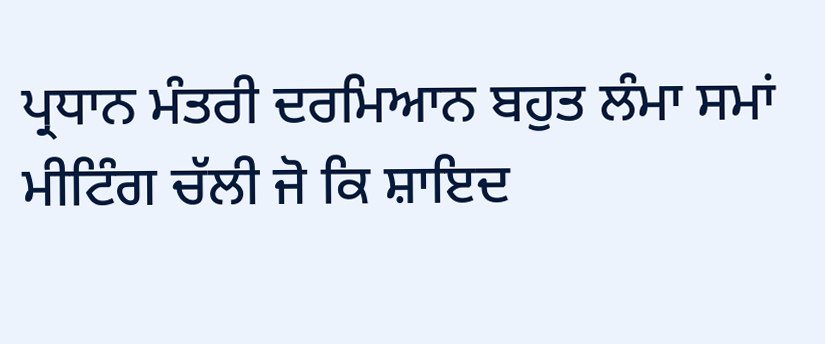ਪ੍ਰਧਾਨ ਮੰਤਰੀ ਦਰਮਿਆਨ ਬਹੁਤ ਲੰਮਾ ਸਮਾਂ ਮੀਟਿੰਗ ਚੱਲੀ ਜੋ ਕਿ ਸ਼ਾਇਦ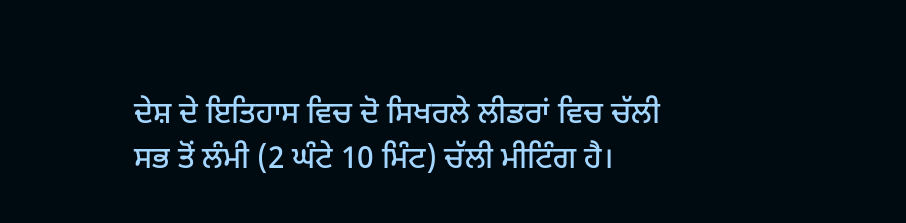ਦੇਸ਼ ਦੇ ਇਤਿਹਾਸ ਵਿਚ ਦੋ ਸਿਖਰਲੇ ਲੀਡਰਾਂ ਵਿਚ ਚੱਲੀ ਸਭ ਤੋਂ ਲੰਮੀ (2 ਘੰਟੇ 10 ਮਿੰਟ) ਚੱਲੀ ਮੀਟਿੰਗ ਹੈ।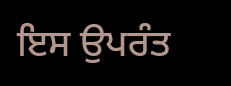ਇਸ ਉਪਰੰਤ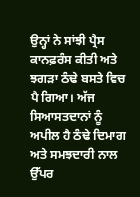ਉਨ੍ਹਾਂ ਨੇ ਸਾਂਝੀ ਪ੍ਰੈਸ ਕਾਨਫ਼ਰੰਸ ਕੀਤੀ ਅਤੇ ਝਗੜਾ ਠੰਢੇ ਬਸਤੇ ਵਿਚ ਪੈ ਗਿਆ। ਅੱਜ ਸਿਆਸਤਦਾਨਾਂ ਨੂੰ ਅਪੀਲ ਹੈ ਠੰਢੇ ਦਿਮਾਗ ਅਤੇ ਸਮਝਦਾਰੀ ਨਾਲ ਉੱਪਰ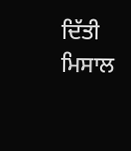ਦਿੱਤੀ ਮਿਸਾਲ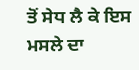ਤੋਂ ਸੇਧ ਲੈ ਕੇ ਇਸ ਮਸਲੇ ਦਾ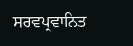ਸਰਵਪ੍ਰਵਾਨਿਤ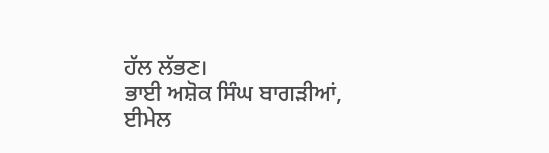ਹੱਲ ਲੱਭਣ।
ਭਾਈ ਅਸ਼ੋਕ ਸਿੰਘ ਬਾਗੜੀਆਂ, ਈਮੇਲ